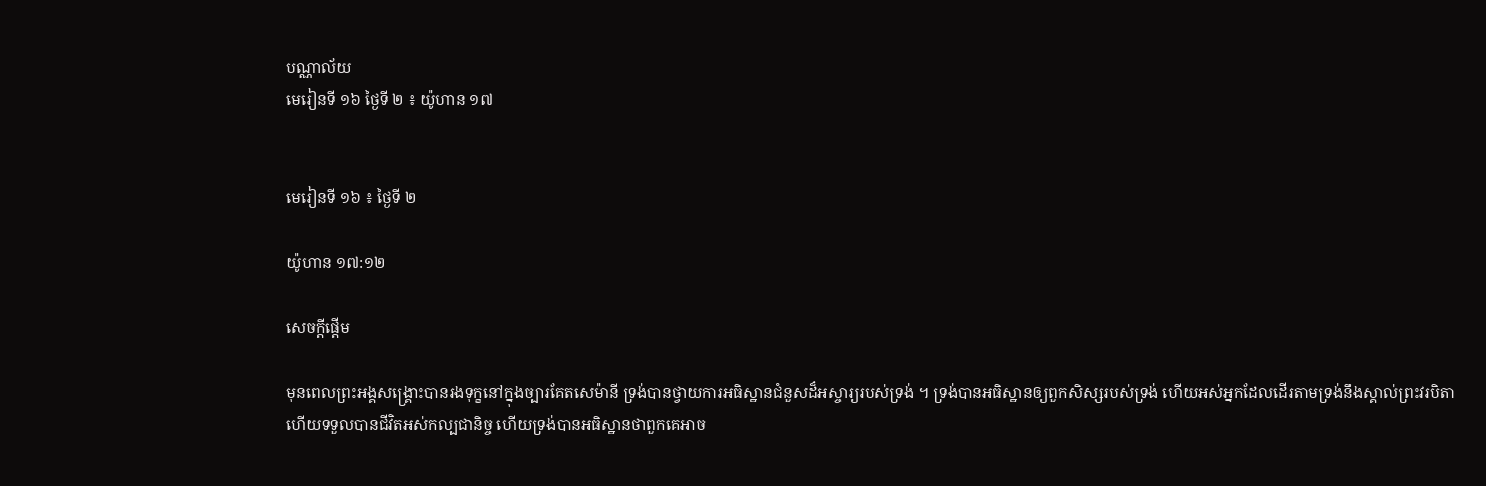បណ្ណាល័យ
មេរៀនទី ១៦ ថ្ងៃទី ២ ៖ យ៉ូហាន ១៧


មេរៀនទី ១៦ ៖ ថ្ងៃទី ២

យ៉ូហាន ១៧:១២

សេចក្តីផ្ដើម

មុនពេលព្រះអង្គសង្គ្រោះបានរងទុក្ខនៅក្នុងច្បារគែតសេម៉ានី ទ្រង់បានថ្វាយការអធិស្ឋានជំនួសដ៏អស្ចារ្យរបស់ទ្រង់ ។ ទ្រង់បានអធិស្ឋានឲ្យពួកសិស្សរបស់ទ្រង់ ហើយអស់អ្នកដែលដើរតាមទ្រង់នឹងស្គាល់ព្រះវរបិតា ហើយទទួលបានជីវិតអស់កល្បជានិច្ច ហើយទ្រង់បានអធិស្ឋានថាពួកគេអាច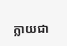ក្លាយជា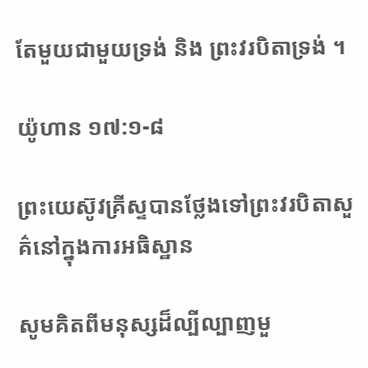តែមួយជាមួយទ្រង់ និង ព្រះវរបិតាទ្រង់ ។

យ៉ូហាន ១៧:១-៨

ព្រះយេស៊ូវគ្រីស្ទបានថ្លែងទៅព្រះវរបិតាសួគ៌នៅក្នុងការអធិស្ឋាន

សូមគិតពីមនុស្សដ៏ល្បីល្បាញមួ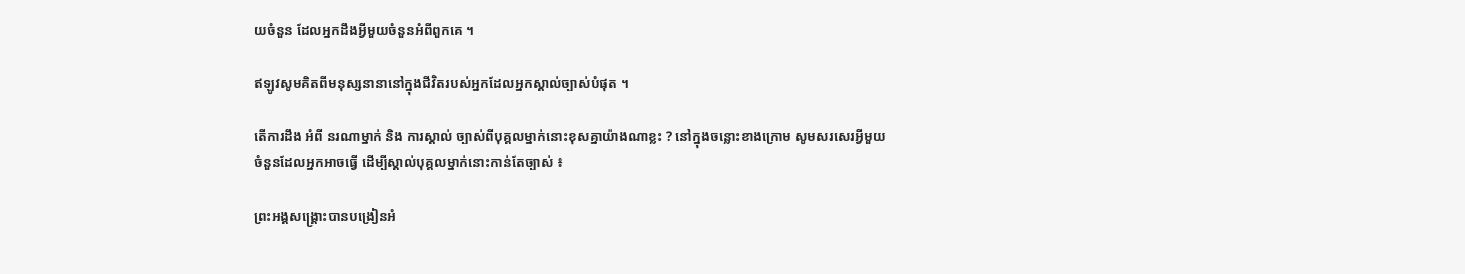យចំនួន ដែលអ្នកដឹងអ្វីមួយចំនួនអំពីពួកគេ ។

ឥឡូវសូមគិតពីមនុស្សនានានៅក្នុងជីវិតរបស់អ្នកដែលអ្នកស្គាល់ច្បាស់បំផុត ។

តើការដឹង អំពី នរណាម្នាក់ និង ការស្គាល់ ច្បាស់ពីបុគ្គលម្នាក់នោះខុសគ្នាយ៉ាងណាខ្លះ ? នៅក្នុងចន្លោះខាងក្រោម សូមសរសេរអ្វីមួយចំនួនដែលអ្នកអាចធ្វើ ដើម្បីស្គាល់បុគ្គលម្នាក់នោះកាន់តែច្បាស់ ៖

ព្រះអង្គសង្គ្រោះបានបង្រៀនអំ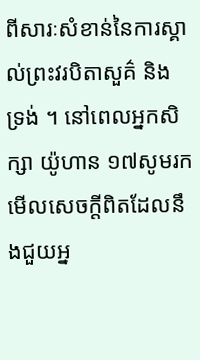ពីសារៈសំខាន់នៃការស្គាល់ព្រះវរបិតាសួគ៌ និង ទ្រង់ ។ នៅពេលអ្នកសិក្សា យ៉ូហាន ១៧សូមរកមើលសេចក្តីពិតដែលនឹងជួយអ្ន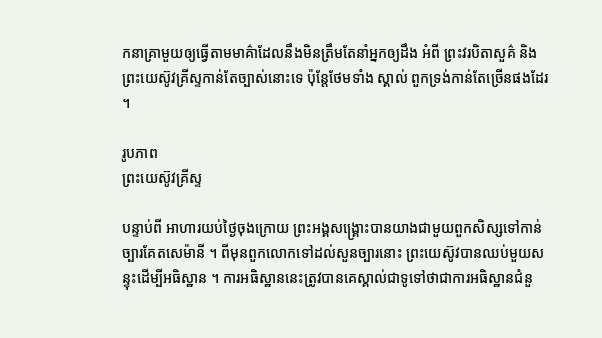កនាគ្រាមួយឲ្យធ្វើតាមមាគ៌ាដែលនឹងមិនត្រឹមតែនាំអ្នកឲ្យដឹង អំពី ព្រះវរបិតាសួគ៌ និង ព្រះយេស៊ូវគ្រីស្ទកាន់តែច្បាស់នោះទេ ប៉ុន្តែថែមទាំង ស្គាល់ ពួកទ្រង់កាន់តែច្រើនផងដែរ ។

រូបភាព
ព្រះយេស៊ូវគ្រីស្ទ

បន្ទាប់ពី អាហារយប់ថ្ងៃចុងក្រោយ ព្រះអង្គសង្គ្រោះបានយាងជាមួយពួកសិស្សទៅកាន់ច្បារគែតសេម៉ានី ។ ពីមុនពួកលោកទៅដល់សួនច្បារនោះ ព្រះយេស៊ូវបានឈប់មួយសន្ទុះដើម្បីអធិស្ឋាន ។ ការអធិស្ឋាននេះត្រូវបានគេស្គាល់ជាទូទៅថាជាការអធិស្ឋានជំនួ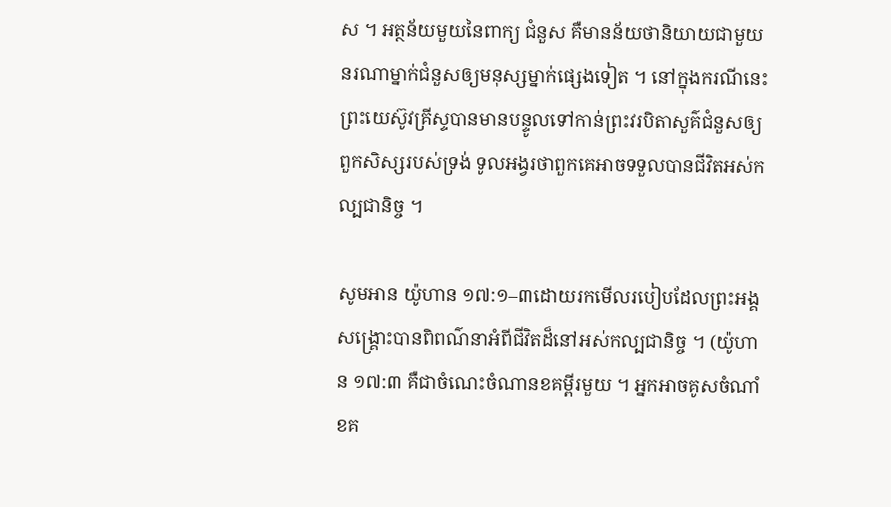ស ។ អត្ថន័យមួយនៃពាក្យ ជំនួស គឺមានន័យថានិយាយជាមួយនរណាម្នាក់ជំនួសឲ្យមនុស្សម្នាក់ផ្សេងទៀត ។ នៅក្នុងករណីនេះ ព្រះយេស៊ូវគ្រីស្ទបានមានបន្ទូលទៅកាន់ព្រះវរបិតាសួគ៌ជំនួសឲ្យពួកសិស្សរបស់ទ្រង់ ទូលអង្វរថាពួកគេអាចទទួលបានជីវិតអស់កល្បជានិច្ច ។

សូមអាន យ៉ូហាន ១៧:១–៣ដោយរកមើលរបៀបដែលព្រះអង្គសង្គ្រោះបានពិពណ៌នាអំពីជីវិតដ៏នៅអស់កល្បជានិច្ច ។ (យ៉ូហាន ១៧:៣ គឺជាចំណេះចំណានខគម្ពីរមួយ ។ អ្នកអាចគូសចំណាំខគ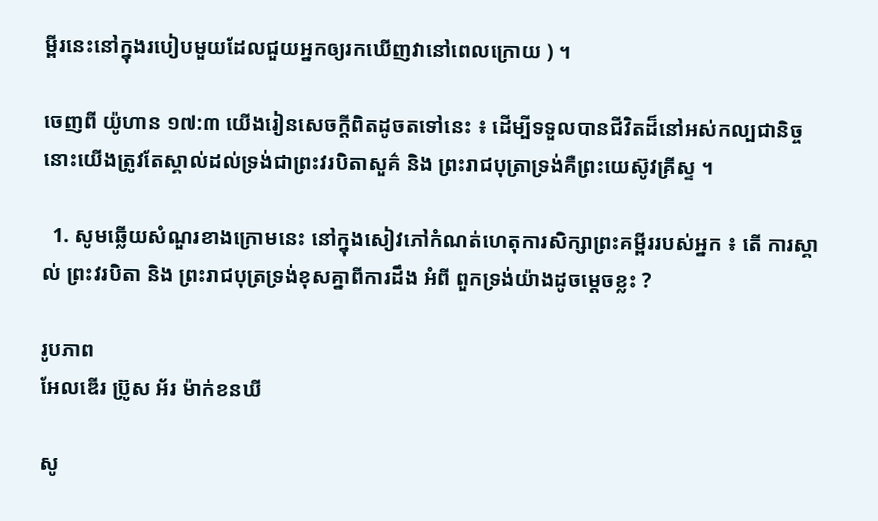ម្ពីរនេះនៅក្នុងរបៀបមួយដែលជួយអ្នកឲ្យរកឃើញវានៅពេលក្រោយ ) ។

ចេញពី យ៉ូហាន ១៧:៣ យើងរៀនសេចក្តីពិតដូចតទៅនេះ ៖ ដើម្បីទទួលបានជីវិតដ៏នៅអស់កល្បជានិច្ច នោះយើងត្រូវតែស្គាល់ដល់ទ្រង់ជាព្រះវរបិតាសួគ៌ និង ព្រះរាជបុត្រាទ្រង់គឺព្រះយេស៊ូវគ្រីស្ទ ។

  1. សូមឆ្លើយសំណួរខាងក្រោមនេះ នៅក្នុងសៀវភៅកំណត់ហេតុការសិក្សាព្រះគម្ពីររបស់អ្នក ៖ តើ ការស្គាល់ ព្រះវរបិតា និង ព្រះរាជបុត្រទ្រង់ខុសគ្នាពីការដឹង អំពី ពួកទ្រង់យ៉ាងដូចម្តេចខ្លះ ?

រូបភាព
អែលឌើរ ប្រ៊ូស អ័រ ម៉ាក់ខនឃី

សូ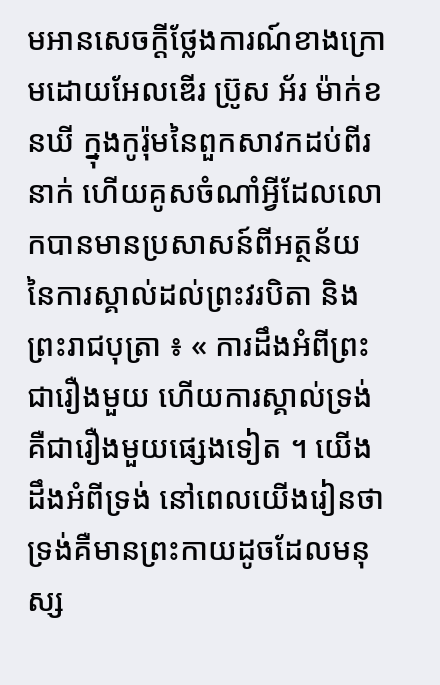មអានសេចក្តីថ្លែងការណ៍ខាងក្រោមដោយអែលឌើរ ប្រ៊ូស អ័រ ម៉ាក់ខនឃី ក្នុងកូរ៉ុមនៃពួកសាវកដប់ពីរនាក់ ហើយគូសចំណាំអ្វីដែលលោកបានមានប្រសាសន៍ពីអត្ថន័យនៃការស្គាល់ដល់ព្រះវរបិតា និង ព្រះរាជបុត្រា ៖ « ការដឹងអំពីព្រះជារឿងមួយ ហើយការស្គាល់ទ្រង់គឺជារឿងមួយផ្សេងទៀត ។ យើងដឹងអំពីទ្រង់ នៅពេលយើងរៀនថាទ្រង់គឺមានព្រះកាយដូចដែលមនុស្ស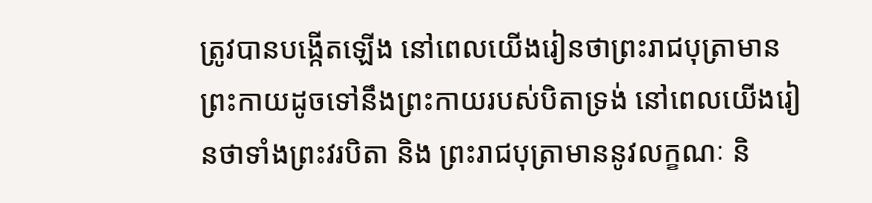ត្រូវបានបង្កើតឡើង នៅពេលយើងរៀនថាព្រះរាជបុត្រាមានព្រះកាយដូចទៅនឹងព្រះកាយរបស់បិតាទ្រង់ នៅពេលយើងរៀនថាទាំងព្រះវរបិតា និង ព្រះរាជបុត្រាមាននូវលក្ខណៈ និ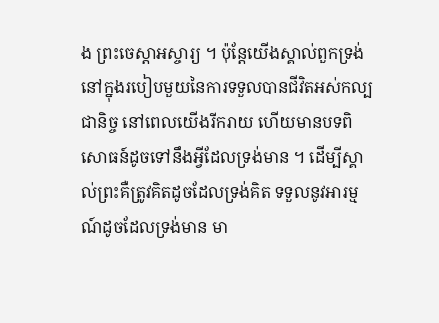ង ព្រះចេស្តាអស្ចារ្យ ។ ប៉ុន្តែយើងស្គាល់ពួកទ្រង់ នៅក្នុងរបៀបមួយនៃការទទួលបានជីវិតអស់កល្បជានិច្ច នៅពេលយើងរីករាយ ហើយមានបទពិសោធន៍ដូចទៅនឹងអ្វីដែលទ្រង់មាន ។ ដើម្បីស្គាល់ព្រះគឺត្រូវគិតដូចដែលទ្រង់គិត ទទួលនូវអារម្មណ៍ដូចដែលទ្រង់មាន មា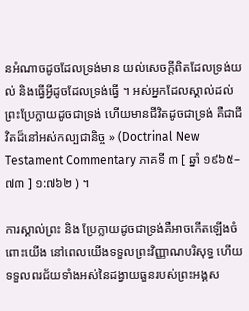នអំណាចដូចដែលទ្រង់មាន យល់សេចក្តីពិតដែលទ្រង់យល់ និងធ្វើអ្វីដូចដែលទ្រង់ធ្វើ ។ អស់អ្នកដែលស្គាល់ដល់ព្រះប្រែក្លាយដូចជាទ្រង់ ហើយមានជីវិតដូចជាទ្រង់ គឺជាជីវិតដ៏នៅអស់កល្បជានិច្ច » (Doctrinal New Testament Commentary ភាគទី ៣ [ ឆ្នាំ ១៩៦៥–៧៣ ] ១:៧៦២ ) ។

ការស្គាល់ព្រះ និង ប្រែក្លាយដូចជាទ្រង់គឺអាចកើតឡើងចំពោះយើង នៅពេលយើងទទួលព្រះវិញ្ញាណបរិសុទ្ធ ហើយទទួលពរជ័យទាំងអស់នៃដង្វាយធួនរបស់ព្រះអង្គស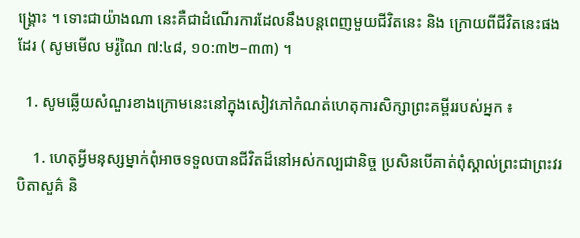ង្គ្រោះ ។ ទោះជាយ៉ាងណា នេះគឺជាដំណើរការដែលនឹងបន្តពេញមួយជីវិតនេះ និង ក្រោយពីជីវិតនេះផងដែរ ( សូមមើល មរ៉ូណៃ ៧:៤៨, ១០:៣២–៣៣) ។

  1. សូមឆ្លើយសំណួរខាងក្រោមនេះនៅក្នុងសៀវភៅកំណត់ហេតុការសិក្សាព្រះគម្ពីររបស់អ្នក ៖

    1. ហេតុអ្វីមនុស្សម្នាក់ពុំអាចទទួលបានជីវិតដ៏នៅអស់កល្បជានិច្ច ប្រសិនបើគាត់ពុំស្គាល់ព្រះជាព្រះវរបិតាសួគ៌ និ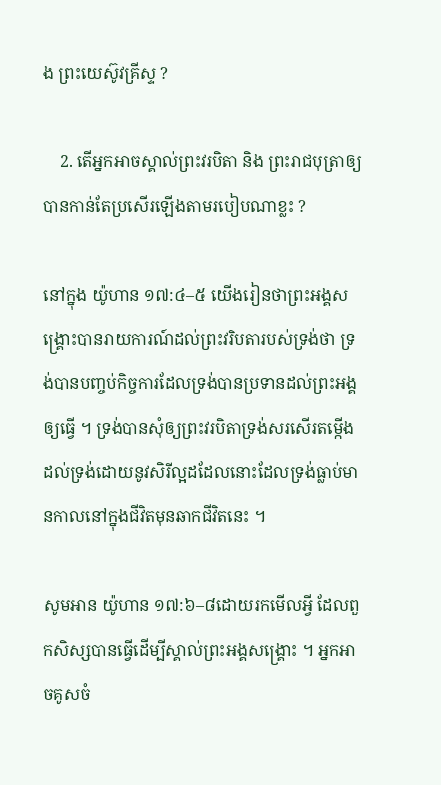ង ព្រះយេស៊ូវគ្រីស្ទ ?

    2. តើអ្នកអាចស្គាល់ព្រះវរបិតា និង ព្រះរាជបុត្រាឲ្យបានកាន់តែប្រសើរឡើងតាមរបៀបណាខ្លះ ?

នៅក្នុង យ៉ូហាន ១៧:៤–៥ យើងរៀនថាព្រះអង្គសង្គ្រោះបានរាយការណ៍ដល់ព្រះវរិបតារបស់ទ្រង់ថា ទ្រង់បានបញ្ចប់កិច្ចការដែលទ្រង់បានប្រទានដល់ព្រះអង្គឲ្យធ្វើ ។ ទ្រង់បានសុំឲ្យព្រះវរបិតាទ្រង់សរសើរតម្កើងដល់ទ្រង់ដោយនូវសិរីល្អដដែលនោះដែលទ្រង់ធ្លាប់មានកាលនៅក្នុងជីវិតមុនឆាកជីវិតនេះ ។

សូមអាន យ៉ូហាន ១៧:៦–៨ដោយរកមើលអ្វី ដែលពួកសិស្សបានធ្វើដើម្បីស្គាល់ព្រះអង្គសង្គ្រោះ ។ អ្នកអាចគូសចំ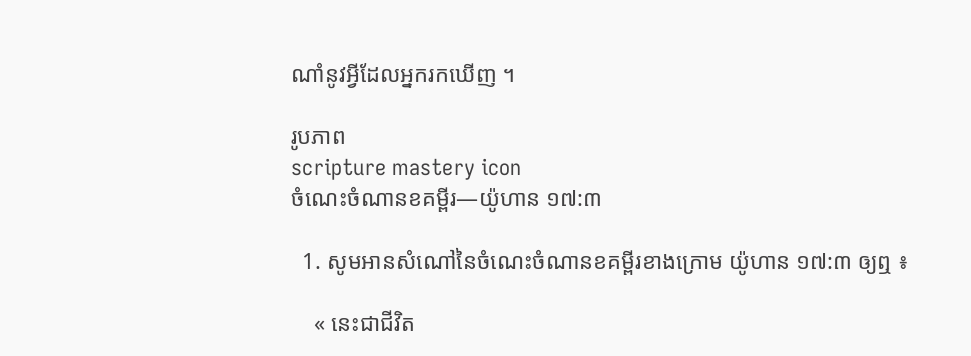ណាំនូវអ្វីដែលអ្នករកឃើញ ។

រូបភាព
scripture mastery icon
ចំណេះចំណានខគម្ពីរ—យ៉ូហាន ១៧:៣

  1. សូមអានសំណៅនៃចំណេះចំណានខគម្ពីរខាងក្រោម យ៉ូហាន ១៧:៣ ឲ្យឮ ៖

    « នេះជាជីវិត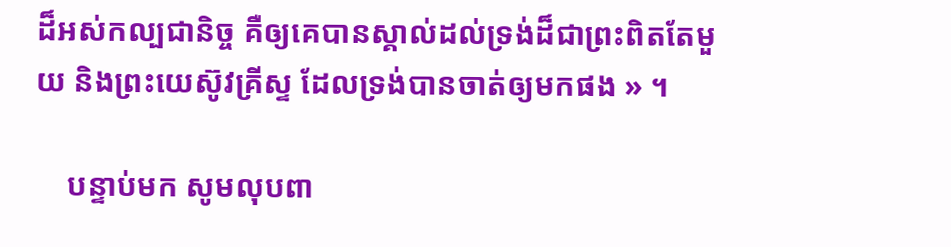ដ៏អស់កល្បជានិច្ច គឺឲ្យគេបានស្គាល់ដល់ទ្រង់ដ៏ជាព្រះពិតតែមួយ និងព្រះយេស៊ូវគ្រីស្ទ ដែលទ្រង់បានចាត់ឲ្យមកផង » ។

    បន្ទាប់មក សូមលុបពា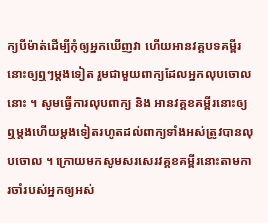ក្យបីម៉ាត់ដើម្បីកុំឲ្យអ្នកឃើញវា ហើយអានវគ្គបទគម្ពីរនោះឲ្យឮៗម្តងទៀត រួមជាមួយពាក្យដែលអ្នកលុបចោលនោះ ។ សូមធ្វើការលុបពាក្យ និង អានវគ្គខគម្ពីរនោះឲ្យឮម្តងហើយម្តងទៀតរហូតដល់ពាក្យទាំងអស់ត្រូវបានលុបចោល ។ ក្រោយមកសូមសរសេរវគ្គខគម្ពីរនោះតាមការចាំរបស់អ្នកឲ្យអស់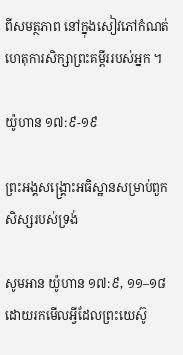ពីសមត្ថភាព នៅក្នុងសៀវភៅកំណត់ហេតុការសិក្សាព្រះគម្ពីររបស់អ្នក ។

យ៉ូហាន ១៧:៩-១៩

ព្រះអង្គសង្គ្រោះអធិស្ឋានសម្រាប់ពួកសិស្សរបស់ទ្រង់

សូមអាន យ៉ូហាន ១៧:៩, ១១–១៨ដោយរកមើលអ្វីដែលព្រះយេស៊ូ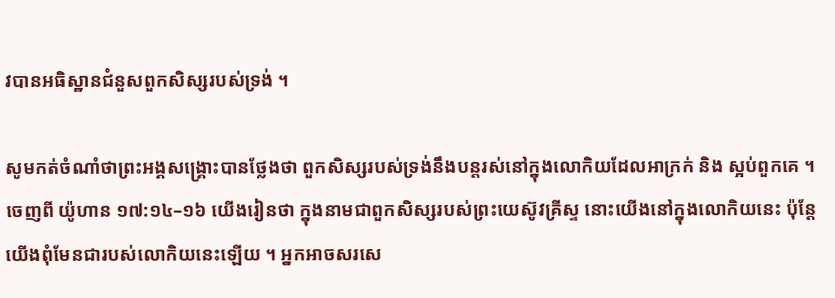វបានអធិស្ឋានជំនួសពួកសិស្សរបស់ទ្រង់ ។

សូមកត់ចំណាំថាព្រះអង្គសង្គ្រោះបានថ្លែងថា ពួកសិស្សរបស់ទ្រង់នឹងបន្តរស់នៅក្នុងលោកិយដែលអាក្រក់ និង ស្អប់ពួកគេ ។ ចេញពី យ៉ូហាន ១៧:១៤–១៦ យើងរៀនថា ក្នុងនាមជាពួកសិស្សរបស់ព្រះយេស៊ូវគ្រីស្ទ នោះយើងនៅក្នុងលោកិយនេះ ប៉ុន្តែយើងពុំមែនជារបស់លោកិយនេះឡើយ ។ អ្នកអាចសរសេ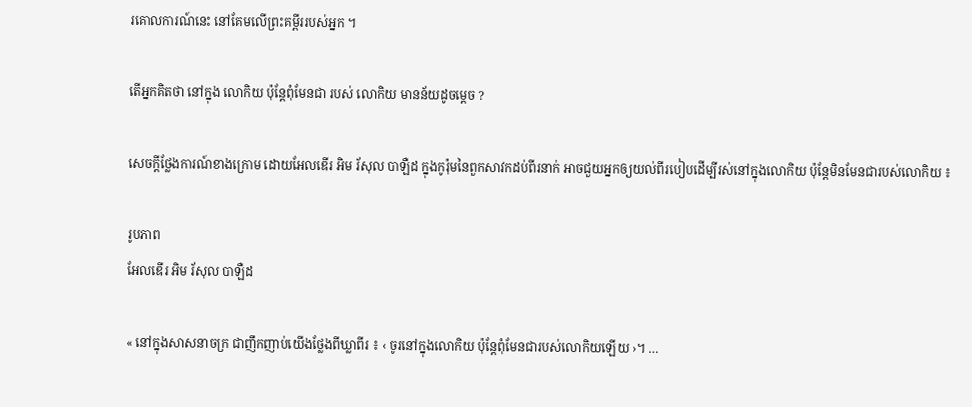រគោលការណ៍នេះ នៅគែមលើព្រះគម្ពីររបស់អ្នក ។

តើអ្នកគិតថា នៅក្នុង លោកិយ ប៉ុន្តែពុំមែនជា របស់ លោកិយ មានន័យដូចម្ដេច ?

សេចក្តីថ្លែងការណ៍ខាងក្រោម ដោយអែលឌើរ អិម រ័សុល បាឡឺដ ក្នុងកូរ៉ុមនៃពួកសាវកដប់ពីរនាក់ អាចជួយអ្នកឲ្យយល់ពីរបៀបដើម្បីរស់នៅក្នុងលោកិយ ប៉ុន្តែមិនមែនជារបស់លោកិយ ៖

រូបភាព
អែលឌើរ អិម រ័សុល បាឡឺដ

« នៅក្នុងសាសនាចក្រ ជាញឹកញាប់យើងថ្លែងពីឃ្លាពីរ ៖ ‹ ចូរនៅក្នុងលោកិយ ប៉ុន្តែពុំមែនជារបស់លោកិយឡើយ ›។ …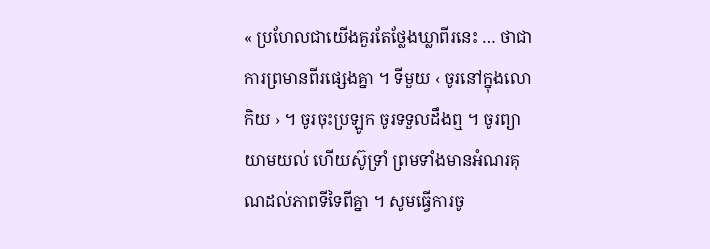« ប្រហែលជាយើងគួរតែថ្លែងឃ្លាពីរនេះ … ថាជាការព្រមានពីរផ្សេងគ្នា ។ ទីមួយ ‹ ចូរនៅក្នុងលោកិយ › ។ ចូរចុះប្រឡូក ចូរទទួលដឹងឮ ។ ចូរព្យាយាមយល់ ហើយស៊ូទ្រាំ ព្រមទាំងមានអំណរគុណដល់ភាពទីទៃពីគ្នា ។ សូមធ្វើការចូ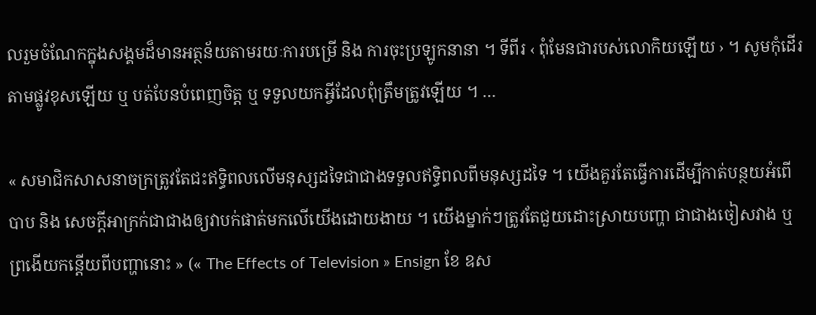លរួមចំណែកក្នុងសង្គមដ៏មានអត្ថន័យតាមរយៈការបម្រើ និង ការចុះប្រឡូកនានា ។ ទីពីរ ‹ ពុំមែនជារបស់លោកិយឡើយ › ។ សូមកុំដើរតាមផ្លូវខុសឡើយ ឬ បត់បែនបំពេញចិត្ត ឬ ទទួលយកអ្វីដែលពុំត្រឹមត្រូវឡើយ ។ …

« សមាជិកសាសនាចក្រត្រូវតែជះឥទ្ធិពលលើមនុស្សដទៃជាជាងទទួលឥទ្ធិពលពីមនុស្សដទៃ ។ យើងគួរតែធ្វើការដើម្បីកាត់បន្ថយអំពើបាប និង សេចក្តីអាក្រក់ជាជាងឲ្យវាបក់ផាត់មកលើយើងដោយងាយ ។ យើងម្នាក់ៗត្រូវតែជួយដោះស្រាយបញ្ហា ជាជាងចៀសវាង ឬ ព្រងើយកន្តើយពីបញ្ហានោះ » (« The Effects of Television » Ensign ខែ ឧស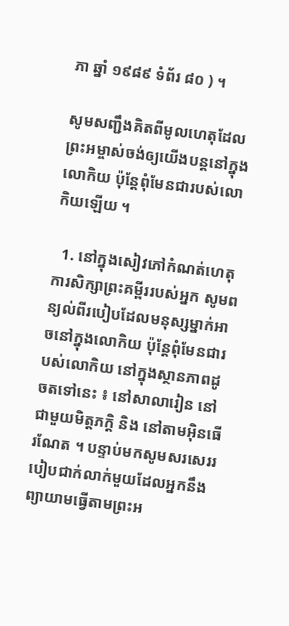ភា ឆ្នាំ ១៩៨៩ ទំព័រ ៨០ ) ។

សូមសញ្ជឹងគិតពីមូលហេតុដែលព្រះអម្ចាស់ចង់ឲ្យយើងបន្តនៅក្នុងលោកិយ ប៉ុន្តែពុំមែនជារបស់លោកិយឡើយ ។

  1. នៅក្នុងសៀវភៅកំណត់ហេតុការសិក្សាព្រះគម្ពីររបស់អ្នក សូមពន្យល់ពីរបៀបដែលមនុស្សម្នាក់អាចនៅក្នុងលោកិយ ប៉ុន្តែពុំមែនជារបស់លោកិយ នៅក្នុងស្ថានភាពដូចតទៅនេះ ៖ នៅសាលារៀន នៅជាមួយមិត្តភក្តិ និង នៅតាមអ៊ិនធើរណែត ។ បន្ទាប់មកសូមសរសេររបៀបជាក់លាក់មួយដែលអ្នកនឹងព្យាយាមធ្វើតាមព្រះអ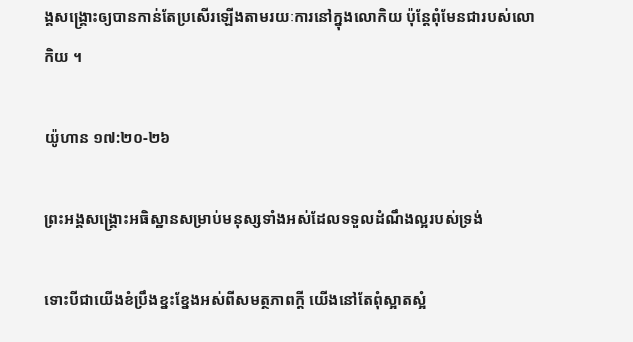ង្គសង្គ្រោះឲ្យបានកាន់តែប្រសើរឡើងតាមរយៈការនៅក្នុងលោកិយ ប៉ុន្តែពុំមែនជារបស់លោកិយ ។

យ៉ូហាន ១៧:២០-២៦

ព្រះអង្គសង្គ្រោះអធិស្ឋានសម្រាប់មនុស្សទាំងអស់ដែលទទួលដំណឹងល្អរបស់ទ្រង់

ទោះបីជាយើងខំប្រឹងខ្នះខ្នែងអស់ពីសមត្ថភាពក្តី យើងនៅតែពុំស្អាតស្អំ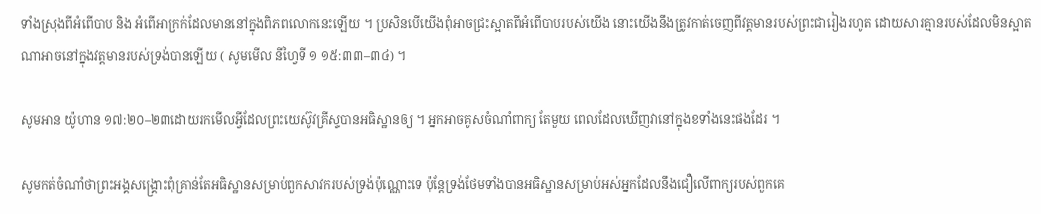ទាំងស្រុងពីអំពើបាប និង អំពើអាក្រក់ដែលមាននៅក្នុងពិភពលោកនេះឡើយ ។ ប្រសិនបើយើងពុំអាចជ្រះស្អាតពីអំពើបាបរបស់យើង នោះយើងនឹងត្រូវកាត់ចេញពីវត្តមានរបស់ព្រះជារៀងរហូត ដោយសារគ្មានរបស់ដែលមិនស្អាតណាអាចនៅក្នុងវត្តមានរបស់ទ្រង់បានឡើយ ( សូមមើល នីហ្វៃទី ១ ១៥:៣៣–៣៤) ។

សូមអាន យ៉ូហាន ១៧:២០–២៣ដោយរកមើលអ្វីដែលព្រះយេស៊ូវគ្រីស្ទបានអធិស្ឋានឲ្យ ។ អ្នកអាចគូសចំណាំពាក្យ តែមួយ ពេលដែលឃើញវានៅក្នុងខទាំងនេះផងដែរ ។

សូមកត់ចំណាំថាព្រះអង្គសង្គ្រោះពុំគ្រាន់តែអធិស្ឋានសម្រាប់ពួកសាវករបស់ទ្រង់ប៉ុណ្ណោះទេ ប៉ុន្តែទ្រង់ថែមទាំងបានអធិស្ឋានសម្រាប់អស់អ្នកដែលនឹងជឿលើពាក្យរបស់ពួកគេ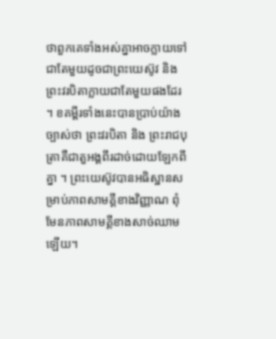ថាពួកគេទាំងអស់គ្នាអាចក្លាយទៅជាតែមួយដូចជាព្រះយេស៊ូវ និង ព្រះវរបិតាក្លាយជាតែមួយផងដែរ ។ ខគម្ពីរទាំងនេះបានប្រាប់យ៉ាងច្បាស់ថា ព្រះវរបិតា និង ព្រះរាជបុត្រាគឺជាតួអង្គពីរដាច់ដោយឡែកពីគ្នា ។ ព្រះយេស៊ូវបានអធិស្ឋានសម្រាប់ភាពសាមគ្គីខាងវិញ្ញាណ ពុំមែនភាពសាមគ្គីខាងសាច់ឈាមឡើយ។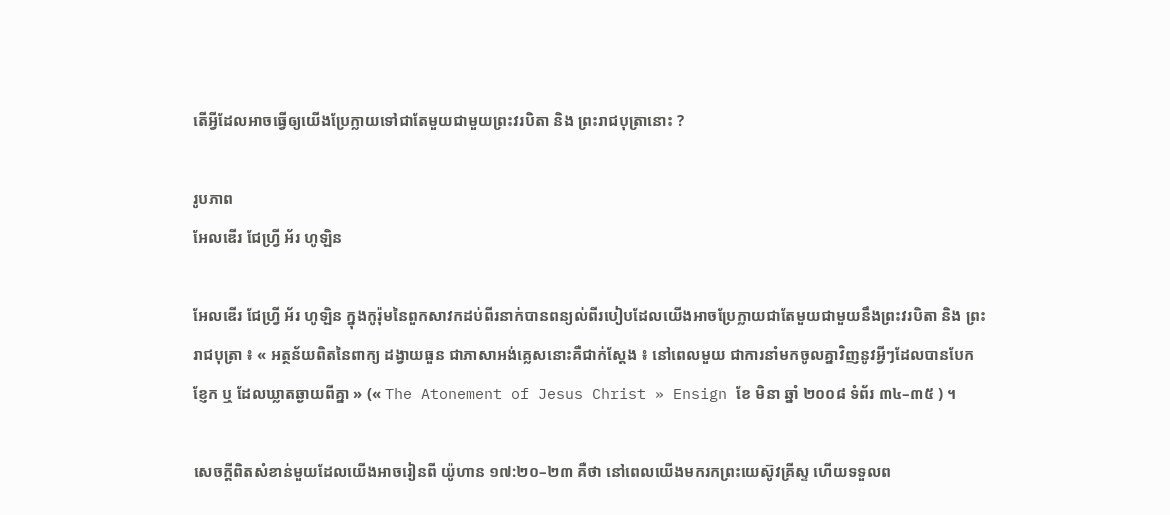តើអ្វីដែលអាចធ្វើឲ្យយើងប្រែក្លាយទៅជាតែមួយជាមួយព្រះវរបិតា និង ព្រះរាជបុត្រានោះ ?

រូបភាព
អែលឌើរ ជែហ្វ្រី អ័រ ហូឡិន

អែលឌើរ ជែហ្វ្រី អ័រ ហូឡិន ក្នុងកូរ៉ុមនៃពួកសាវកដប់ពីរនាក់បានពន្យល់ពីរបៀបដែលយើងអាចប្រែក្លាយជាតែមួយជាមួយនឹងព្រះវរបិតា និង ព្រះរាជបុត្រា ៖ « អត្ថន័យពិតនៃពាក្យ ដង្វាយធួន ជាភាសាអង់គ្លេសនោះគឺជាក់ស្តែង ៖ នៅពេលមួយ ជាការនាំមកចូលគ្នាវិញនូវអ្វីៗដែលបានបែកខ្ញែក ឬ ដែលឃ្លាតឆ្ងាយពីគ្នា » (« The Atonement of Jesus Christ » Ensign ខែ មិនា ឆ្នាំ ២០០៨ ទំព័រ ៣៤–៣៥ ) ។

សេចក្តីពិតសំខាន់មួយដែលយើងអាចរៀនពី យ៉ូហាន ១៧:២០–២៣ គឺថា នៅពេលយើងមករកព្រះយេស៊ូវគ្រីស្ទ ហើយទទួលព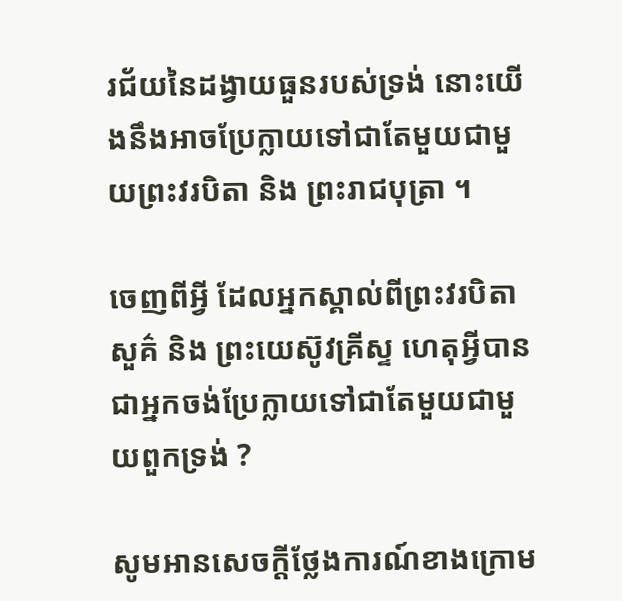រជ័យនៃដង្វាយធួនរបស់ទ្រង់ នោះយើងនឹងអាចប្រែក្លាយទៅជាតែមួយជាមួយព្រះវរបិតា និង ព្រះរាជបុត្រា ។

ចេញពីអ្វី ដែលអ្នកស្គាល់ពីព្រះវរបិតាសួគ៌ និង ព្រះយេស៊ូវគ្រីស្ទ ហេតុអ្វីបានជាអ្នកចង់ប្រែក្លាយទៅជាតែមួយជាមួយពួកទ្រង់ ?

សូមអានសេចក្តីថ្លែងការណ៍ខាងក្រោម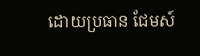ដោយប្រធាន ជែមស៍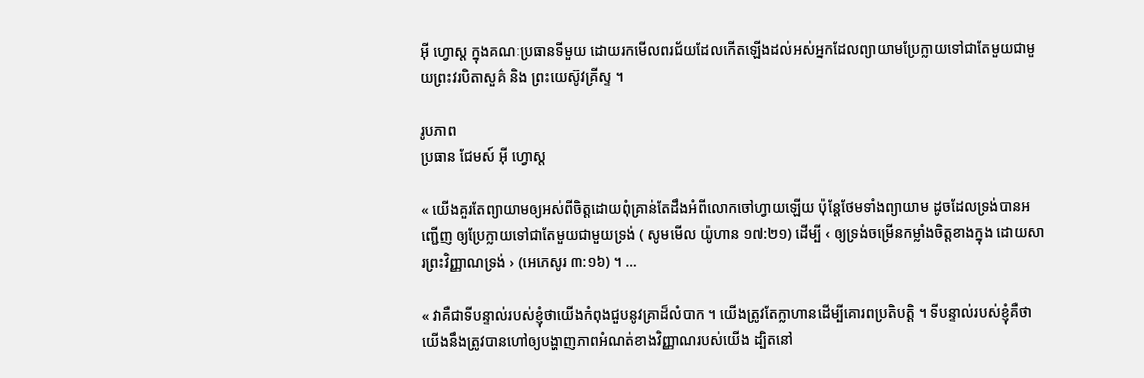អ៊ី ហ្វោស្ត ក្នុងគណៈប្រធានទីមួយ ដោយរកមើលពរជ័យដែលកើតឡើងដល់អស់អ្នកដែលព្យាយាមប្រែក្លាយទៅជាតែមួយជាមួយព្រះវរបិតាសួគ៌ និង ព្រះយេស៊ូវគ្រីស្ទ ។

រូបភាព
ប្រធាន ជែមស៍ អ៊ី ហ្វោស្ត

« យើងគួរតែព្យាយាមឲ្យអស់ពីចិត្តដោយពុំគ្រាន់តែដឹងអំពីលោកចៅហ្វាយឡើយ ប៉ុន្តែថែមទាំងព្យាយាម ដូចដែលទ្រង់បានអញ្ជើញ ឲ្យប្រែក្លាយទៅជាតែមួយជាមួយទ្រង់ ( សូមមើល យ៉ូហាន ១៧:២១) ដើម្បី ‹ ឲ្យទ្រង់ចម្រើនកម្លាំងចិត្តខាងក្នុង ដោយសារព្រះវិញ្ញាណទ្រង់ › (អេភេសូរ ៣:១៦) ។ …

« វាគឺជាទីបន្ទាល់របស់ខ្ញុំថាយើងកំពុងជួបនូវគ្រាដ៏លំបាក ។ យើងត្រូវតែក្លាហានដើម្បីគោរពប្រតិបត្តិ ។ ទីបន្ទាល់របស់ខ្ញុំគឺថា យើងនឹងត្រូវបានហៅឲ្យបង្ហាញភាពអំណត់ខាងវិញ្ញាណរបស់យើង ដ្បិតនៅ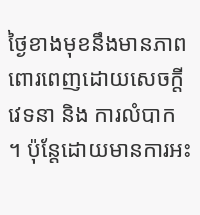ថ្ងៃខាងមុខនឹងមានភាពពោរពេញដោយសេចក្តីវេទនា និង ការលំបាក ។ ប៉ុន្តែដោយមានការអះ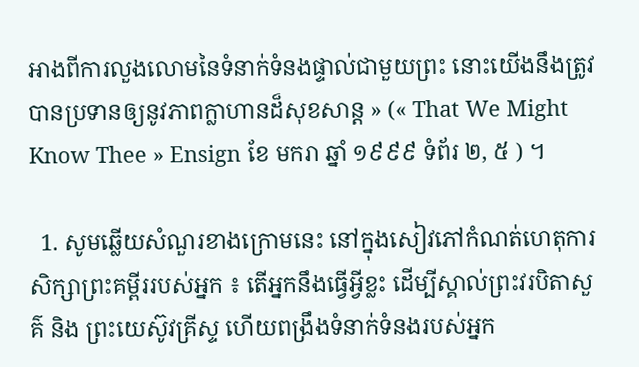អាងពីការលួងលោមនៃទំនាក់ទំនងផ្ទាល់ជាមួយព្រះ នោះយើងនឹងត្រូវបានប្រទានឲ្យនូវភាពក្លាហានដ៏សុខសាន្ត » (« That We Might Know Thee » Ensign ខែ មករា ឆ្នាំ ១៩៩៩ ទំព័រ ២, ៥ ) ។

  1. សូមឆ្លើយសំណួរខាងក្រោមនេះ នៅក្នុងសៀវភៅកំណត់ហេតុការសិក្សាព្រះគម្ពីររបស់អ្នក ៖ តើអ្នកនឹងធ្វើអ្វីខ្លះ ដើម្បីស្គាល់ព្រះវរបិតាសួគ៌ និង ព្រះយេស៊ូវគ្រីស្ទ ហើយពង្រឹងទំនាក់ទំនងរបស់អ្នក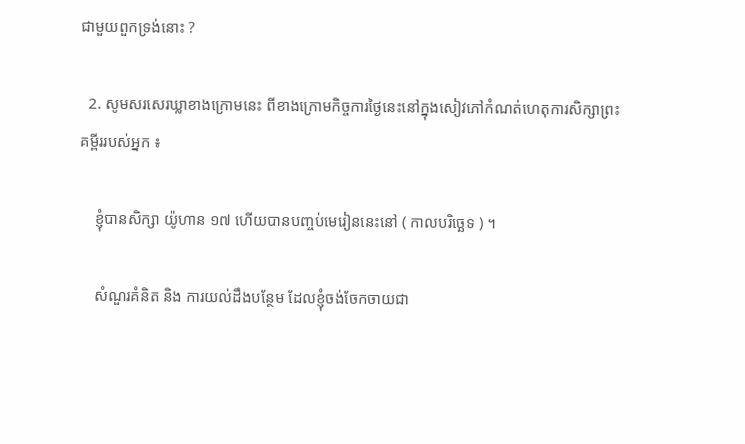ជាមួយពួកទ្រង់នោះ ?

  2. សូមសរសេរឃ្លាខាងក្រោមនេះ ពីខាងក្រោមកិច្ចការថ្ងៃនេះនៅក្នុងសៀវភៅកំណត់ហេតុការសិក្សាព្រះគម្ពីររបស់អ្នក ៖

    ខ្ញុំបានសិក្សា យ៉ូហាន ១៧ ហើយបានបញ្ចប់មេរៀននេះនៅ ( កាលបរិច្ឆេទ ) ។

    សំណួរគំនិត និង ការយល់ដឹងបន្ថែម ដែលខ្ញុំចង់ចែកចាយជា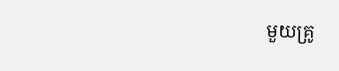មួយគ្រូ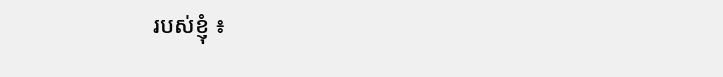របស់ខ្ញុំ ៖